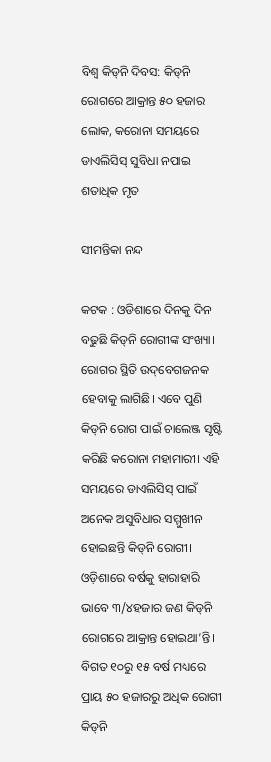ବିଶ୍ବ କିଡ୍‌ନି ଦିବସ: କିଡ୍‌ନି ରୋଗରେ ଆକ୍ରାନ୍ତ ୫୦ ହଜାର ଲୋକ, କରୋନା ସମୟରେ ଡାଏଲିସିସ୍‌ ସୁବିଧା ନପାଇ ଶତାଧିକ ମୃତ

ସୀମନ୍ତିକା ନନ୍ଦ

କଟକ : ଓଡିଶାରେ ଦିନକୁ ଦିନ ବଢୁଛି କିଡ୍‌ନି ରୋଗୀଙ୍କ ସଂଖ୍ୟା। ରୋଗର ସ୍ଥିତି ଉଦ୍‌ବେଗଜନକ ହେବାକୁ ଲାଗିଛି। ଏବେ ପୁଣି କିଡ୍‌ନି ରୋଗ ପାଇଁ ଚାଲେଞ୍ଜ ସୃଷ୍ଟି କରିଛି କରୋନା ମହାମାରୀ। ଏହି ସମୟରେ ଡାଏଲିସିସ୍‌ ପାଇଁ ଅନେକ ଅସୁବିଧାର ସମ୍ମୁଖୀନ ହୋଇଛନ୍ତି କିଡ୍‌ନି ରୋଗୀ। ଓଡ଼ିଶାରେ ବର୍ଷକୁ ହାରାହାରି ଭାବେ ୩/୪ହଜାର ଜଣ କିଡ୍‌ନି ରୋଗରେ ଆକ୍ରାନ୍ତ ହୋଇଥା’ନ୍ତି। ବିଗତ ୧୦ରୁ ୧୫ ବର୍ଷ ମଧ୍ୟରେ ପ୍ରାୟ ୫୦ ହଜାରରୁ ଅଧିକ ରୋଗୀ କିଡ୍‌ନି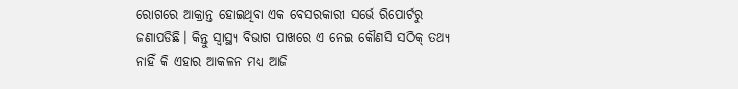ରୋଗରେ ଆକ୍ରାନ୍ତ ହୋଇଥିବା ଏକ ବେସରକାରୀ ସର୍ଭେ ରିପୋର୍ଟରୁ ଜଣାପଡିଛି। କିନ୍ତୁ ସ୍ବାସ୍ଥ୍ୟ ବିଭାଗ ପାଖରେ ଏ ନେଇ କୌଣସି ସଠିକ୍‌ ତଥ୍ୟ ନାହିଁ କି ଏହାର ଆକଳନ ମଧ୍ୟ ଆଜି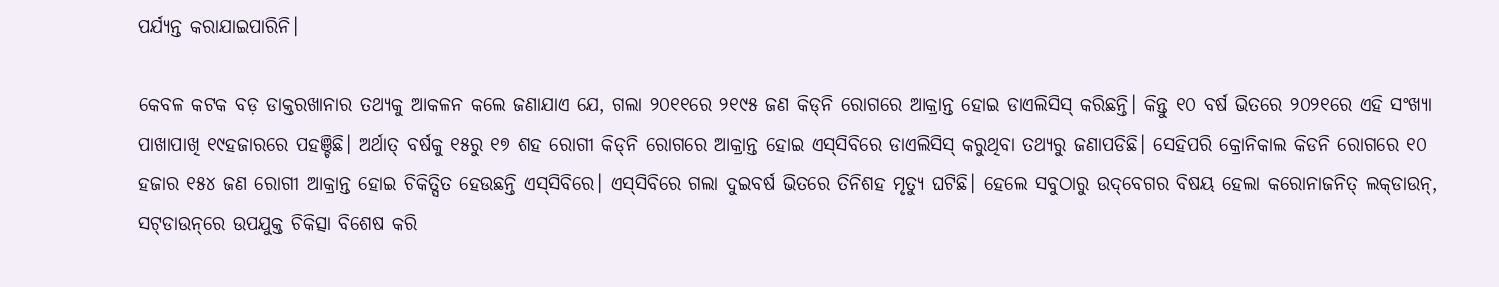ପର୍ଯ୍ୟନ୍ତ କରାଯାଇପାରିନି।

କେବଳ କଟକ ବଡ଼ ଡାକ୍ତରଖାନାର ତଥ୍ୟକୁ ଆକଳନ କଲେ ଜଣାଯାଏ ଯେ, ଗଲା ୨୦୧୧ରେ ୨୧୯୫ ଜଣ କିଡ୍‌ନି ରୋଗରେ ଆକ୍ରାନ୍ତ ହୋଇ ଡାଏଲିସିସ୍‌ କରିଛନ୍ତି। କିନ୍ତୁ ୧୦ ବର୍ଷ ଭିତରେ ୨୦୨୧‌ରେ ଏହି ସଂଖ୍ୟା ପାଖାପାଖି ୧୯ହଜାରରେ ପହଞ୍ଚିଛି। ଅର୍ଥାତ୍‌ ବର୍ଷକୁ ୧୫ରୁ ୧୭ ଶହ ରୋଗୀ କିଡ୍‌ନି ରୋଗରେ ଆକ୍ରାନ୍ତ ହୋଇ ଏସ୍‌ସିବିରେ ଡାଏଲିସିସ୍‌ କରୁଥିବା ତଥ୍ୟରୁ ଜଣାପଡିଛି। ସେହିପରି କ୍ରୋନିକାଲ କିଡନି ରୋଗରେ ୧୦ ହଜାର ୧୫୪ ଜଣ ରୋଗୀ ଆକ୍ରାନ୍ତ ହୋଇ ଚିକିତ୍ସିତ ହେଉଛନ୍ତି ଏସ୍‌ସିବିରେ। ଏସ୍‌ସିବିରେ ଗଲା ଦୁଇବର୍ଷ ଭିତରେ ତିନିଶହ ମୃତ୍ୟୁ ଘଟିଛି। ହେଲେ ସବୁଠାରୁ ଉଦ୍‌ବେଗର ବିଷୟ ହେଲା କରୋନାଜନିତ୍‌ ଲକ୍‌ଡାଉନ୍‌, ସଟ୍‌ଡାଉନ୍‌ରେ ଉପଯୁକ୍ତ ଚିକିତ୍ସା ବିଶେଷ କରି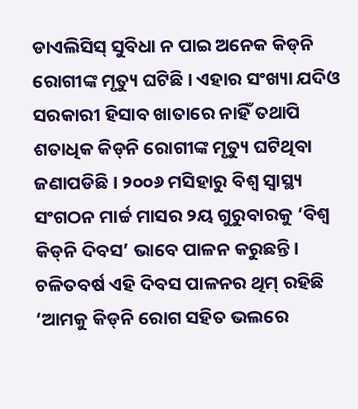ଡାଏଲିସିସ୍‌ ସୁବିଧା ନ ପାଇ ଅନେକ କିଡ୍‌ନି ରୋଗୀଙ୍କ ମୃତ୍ୟୁ ଘଟିଛି। ଏହାର ସଂଖ୍ୟା ଯଦିଓ ସରକାରୀ ହିସାବ‌ ଖାତାରେ ନାହିଁ ତଥାପି ଶତାଧିକ କିଡ୍‌ନି ରୋଗୀଙ୍କ ମୃତ୍ୟୁ ଘଟିଥିବା ଜଣାପଡିଛି। ୨୦୦୬ ମସିହାରୁ ବିଶ୍ବ ସ୍ବାସ୍ଥ୍ୟ ସଂଗଠନ ମାର୍ଚ୍ଚ ମାସର ୨ୟ ଗୁରୁବାରକୁ ‘ବିଶ୍ବ କିଡ୍‌ନି ଦିବସ’ ଭାବେ ପାଳନ କରୁଛନ୍ତି। ଚଳିତବର୍ଷ ଏହି ଦିବସ ପାଳନର ଥିମ୍‌ ରହିଛି ‘ଆମକୁ କିଡ୍‌ନି ରୋଗ ସହିତ ଭଲରେ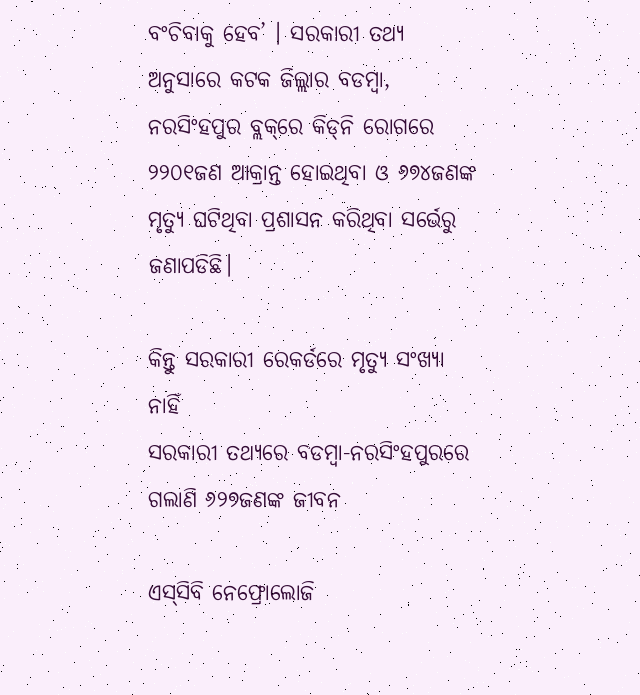ବଂଚିବାକୁ ହେବ’ । ‌ସରକାରୀ ତଥ୍ୟ ଅନୁସାରେ କଟକ ଜିଲ୍ଲାର ବଡମ୍ବା, ନରସିଂହପୁର ବ୍ଲକ୍‌ରେ କିଡ୍‌ନି ରୋଗରେ ୨୨୦୧ଜଣ ଆକ୍ରାନ୍ତ ହୋଇଥିବା ଓ ୬୭୪ଜଣଙ୍କ ମୃତ୍ୟୁ ଘଟିଥିବା ପ୍ରଶାସନ କରିଥିବା ସର୍ଭେରୁ ଜଣାପଡିଛି।

କିନ୍ତୁ ସରକାରୀ ରେକର୍ଡରେ ମୃତ୍ୟୁ ସଂଖ୍ୟା ନାହିଁ
ସରକାରୀ ତଥ୍ୟରେ ବଡମ୍ବା-ନରସିଂହପୁରରେ ଗଲାଣି ୬୨୭ଜଣଙ୍କ ଜୀବନ

ଏସ୍‌ସିବି ନେଫ୍ରୋଲୋଜି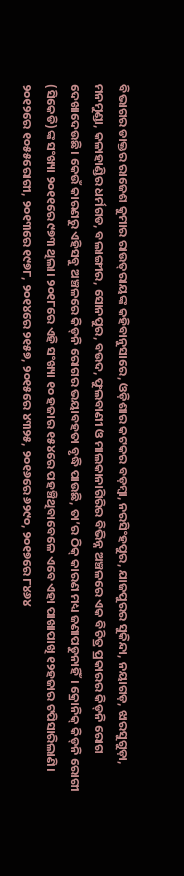ବିଭାଗର ଡାକ୍ତର ରାଜେଶ କୁମାର ରାଉତ୍‌ରାୟଙ୍କ କହିବାନୁସାରେ, ଓଡ଼ିଶାର କଟକର ବଡ଼ମ୍ବା, ନରସିଂହପୁର, ଯାଜପୁରର ସୁକିନ୍ଦା, ନୟାଗଡ଼, ଝାରସୁଗୁଡ଼ା, ମନମୁଣ୍ଡା, କଳାହାଣ୍ଡିର ଧର୍ମଗଡ, ବଲାଙ୍ଗୀର, ସୋନପୁର, ବଉଦ, ଫୁଲବାଣୀ ଓ ମାଲକାନାଗିରିର ବିଭିନ୍ନ ଅଞ୍ଚଳରେ ଏକ ବିଚିତ୍ର ପ୍ରକାରର କିଡ୍‌ନି ରୋଗ ଦେଖାଦେଉଛି। କେଉଁ କାରଣରୁ ଏହିସବୁ ଅଞ୍ଚଳରେ କିଡ୍‌ନି ରୋଗର ଭୟାବହତା ବୃଦ୍ଧି ପାଉଛି, ତା’ର ଠିକ୍‌ କାରଣ ମଧ୍ୟ ଜଣାପଡୁନାହିଁ। କ୍ରୋନିକ୍‌ କିଡ୍‌ନି ରୋଗୀ (ସିକେଡି)ଙ୍କ ସଂଖ୍ୟା ୨୦୧୧ରେ ୯୭୩ ଥିଲା। ୨୦୧୮ରେ ଏହି ସଂଖ୍ୟା ୧୦ ହଜାର ୧୫୪ରେ ପହଞ୍ଚିଥିବାବେଳେ ଏବେ ଏହା ପାଖାପାଖି ୧୨ହଜାର ଟପିସାରିଲାଣି। ୨୦୧୨ରେ ୧୦୫୫ରୋଗୀ, ୨୦୧୩ରେ ୧୯୭୮, ୨୦୧୪ରେ ୨୧୫୭, ୨୦୧୫ରେ ୪୩୨୫, ୨୦୧୬ରେ ୬୨୯୦, ୨୦୧୭ରେ ୮୪୬୪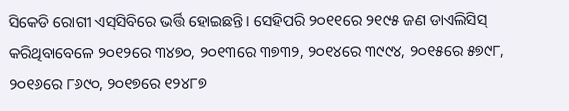ସିକେଡି ରୋଗୀ ଏସ୍‌ସିବିରେ ଭର୍ତ୍ତି ହୋଇଛନ୍ତି। ସେହିପରି ୨୦୧୧ରେ ୨୧୯୫ ଜଣ ଡାଏଲିସିସ୍‌ କରିଥିବାବେଳେ ୨୦୧୨ରେ ୩୪୭୦, ୨୦୧୩ରେ ୩୭୩୨, ୨୦୧୪ରେ ୩୯୯୪, ୨୦୧୫ରେ ୫୭୯୮, ୨୦୧୬ରେ ୮୬୯୦, ୨୦୧୭ରେ ୧୨୪୮୭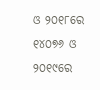ଓ ୨୦୧୮ରେ ୧୪୦୭୬ ଓ ୨୦୧୯ରେ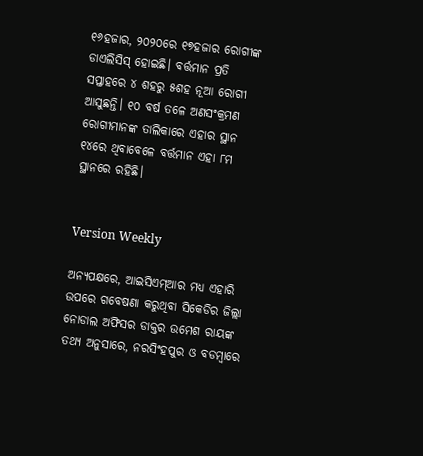୧୬ହଜାର, ୨୦୨୦ରେ ୧୭ହଜାର ରୋଗୀଙ୍କ ଡାଏଲିସିସ୍‌ ହୋଇଛି। ବର୍ତ୍ତମାନ ପ୍ରତି ସପ୍ତାହରେ ୪ ଶହରୁ ୫ଶହ ନୂଆ ରୋଗୀ ଆସୁଛନ୍ତି। ୧୦ ବର୍ଷ ତଳେ ଅଣସଂକ୍ରମଣ ରୋଗୀମାନଙ୍କ ତାଲିକାରେ ଏହାର ସ୍ଥାନ ୧୪ରେ ଥିବାବେଳେ ବର୍ତ୍ତମାନ ଏହା ୮ମ ସ୍ଥାନରେ ରହିଛି।


Version Weekly

ଅନ୍ୟପକ୍ଷରେ, ଆଇସିଏମ୍‌ଆର ମଧ୍ୟ ଏହାରି ଉପରେ ଗବେଷଣା କରୁଥିବା ସିକେଡିର ଜିଲ୍ଲା ନୋଡାଲ ଅଫିସର ଡାକ୍ତର ଉମେଶ ରାୟଙ୍କ ତଥ୍ୟ ଅନୁସାରେ, ନରସିଂହପୁର ଓ ବଡମ୍ବାରେ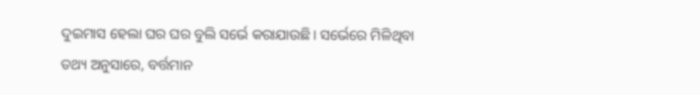ଦୁଇମାସ ହେଲା ଘର ଘର ବୁଲି ସର୍ଭେ କରାଯାଉଛି। ‌ସର୍ଭେରେ ମିଳିଥିବା ତଥ୍ୟ ଅନୁସାରେ, ବର୍ତ୍ତମାନ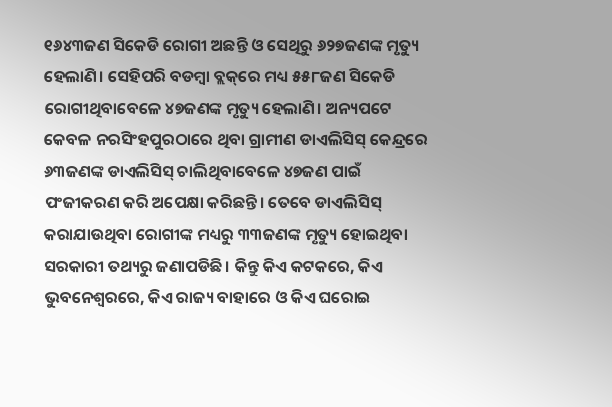୧୬୪୩ଜଣ ସିକେଡି ରୋଗୀ ଅଛନ୍ତି ଓ ସେଥିରୁ ୬୨୭ଜଣଙ୍କ ମୃତ୍ୟୁ ହେଲାଣି। ସେହିପରି ବଡମ୍ବା ବ୍ଲକ୍‌ରେ ମଧ୍ୟ ୫୫୮ଜଣ ସିକେଡି ରୋଗୀଥିବାବେଳେ ୪୭ଜଣଙ୍କ ମୃତ୍ୟୁ ହେଲାଣି। ଅନ୍ୟପଟେ କେବଳ ନରସିଂହପୁରଠାରେ ଥିବା ଗ୍ରାମୀଣ ଡାଏଲିସିସ୍‌ କେନ୍ଦ୍ରରେ ୬୩ଜଣଙ୍କ ଡାଏଲିସିସ୍‌ ଚାଲିଥିବାବେଳେ ୪୭ଜଣ ପାଇଁ ପଂଜୀକରଣ କରି ଅପେକ୍ଷା କରିଛନ୍ତି। ତେବେ ଡାଏଲିସିସ୍‌ କରାଯାଉଥିବା ରୋଗୀଙ୍କ ମଧ୍ୟରୁ ୩୩ଜଣଙ୍କ ମୃତ୍ୟୁ ହୋଇଥିବା ସରକାରୀ ତଥ୍ୟରୁ ଜଣାପଡିଛି। କିନ୍ତୁ କିଏ କଟକରେ, କିଏ ଭୁବନେଶ୍ବରରେ, କିଏ ରାଜ୍ୟ ବାହାରେ ଓ କିଏ ଘରୋଇ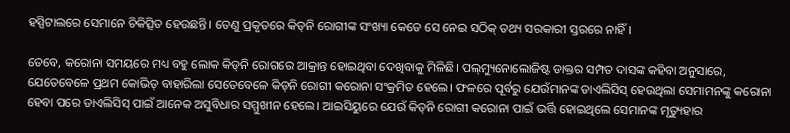ହସ୍ପିଟାଲରେ ସେମାନେ ଚିକିତ୍ସିତ ହେଉଛନ୍ତି। ତେଣୁ ପ୍ରକୃତରେ କିଡ୍‌ନି ରୋଗୀଙ୍କ ସଂଖ୍ୟା କେତେ ସେ ନେଇ ସଠିକ୍‌ ତଥ୍ୟ ସରକାରୀ ସ୍ତରରେ ନାହିଁ।

ତେବେ, କରୋନା ସମୟରେ ମଧ୍ୟ ବହୁ ଲୋକ କିଡ୍‌ନି ରୋଗ‌ରେ ଆକ୍ରାନ୍ତ ହୋଇଥିବା ଦେଖିବାକୁ ମିଳିଛି। ପଲ୍‌ମ୍ୟୁନୋଲୋଜିଷ୍ଟ ଡାକ୍ତର ସମ୍ପତ ଦାସଙ୍କ କହିବା ଅନୁସାରେ, ଯେତେବେଳେ ପ୍ରଥମ କୋଭିଡ୍‌ ବାହାରିଲା ସେତେବେଳେ କିଡ୍‌ନି ରୋଗୀ କରୋନା ସଂକ୍ରମିତ ହେଲେ। ଫଳରେ ପୂର୍ବରୁ ଯେଉଁମାନଙ୍କ ଡାଏଲିସିସ୍ ହେଉଥିଲା ସେମାମନଙ୍କୁ କରୋନା ହେବା ପରେ ଡାଏଲିସିସ୍‌ ପାଇଁ ଆନେକ ଅସୁବିଧାର ସମ୍ମୁଖୀନ ହେଲେ। ଆଇସିୟୁରେ ଯେଉଁ କିଡ୍‌ନି ରୋଗୀ କରୋନା ପାଇଁ ଭର୍ତ୍ତି ହୋଇଥିଲେ ସେମାନଙ୍କ ମୃତ୍ୟୁହାର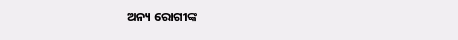ଅନ୍ୟ ରୋଗୀଙ୍କ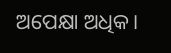ଅପେକ୍ଷା ଅଧିକ।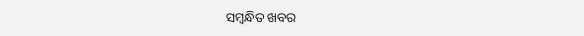ସମ୍ବନ୍ଧିତ ଖବର